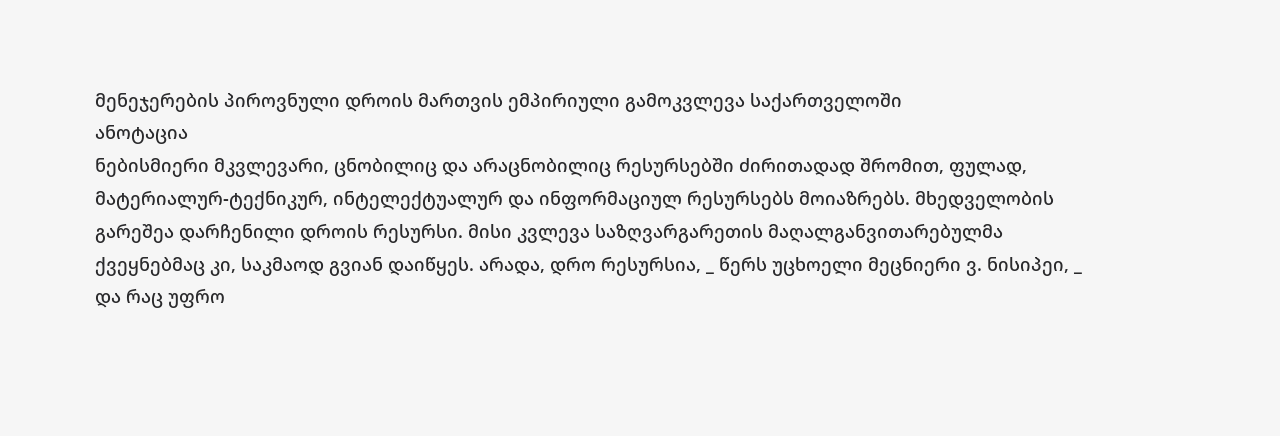მენეჯერების პიროვნული დროის მართვის ემპირიული გამოკვლევა საქართველოში
ანოტაცია
ნებისმიერი მკვლევარი, ცნობილიც და არაცნობილიც რესურსებში ძირითადად შრომით, ფულად, მატერიალურ-ტექნიკურ, ინტელექტუალურ და ინფორმაციულ რესურსებს მოიაზრებს. მხედველობის გარეშეა დარჩენილი დროის რესურსი. მისი კვლევა საზღვარგარეთის მაღალგანვითარებულმა ქვეყნებმაც კი, საკმაოდ გვიან დაიწყეს. არადა, დრო რესურსია, _ წერს უცხოელი მეცნიერი ვ. ნისიპეი, _ და რაც უფრო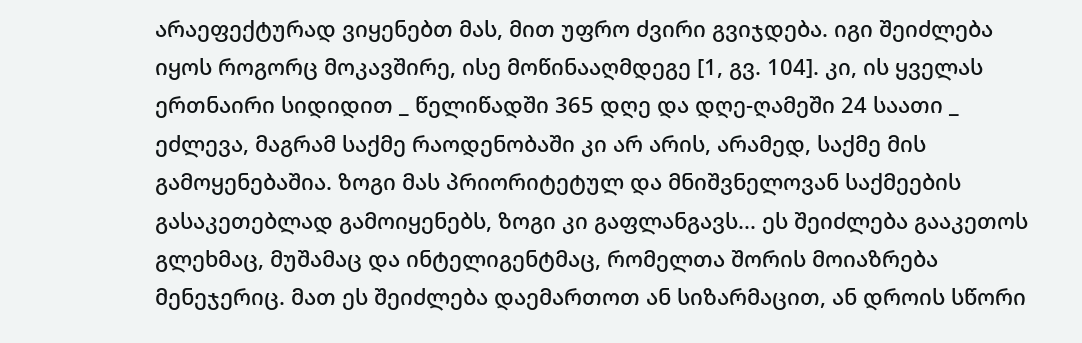არაეფექტურად ვიყენებთ მას, მით უფრო ძვირი გვიჯდება. იგი შეიძლება იყოს როგორც მოკავშირე, ისე მოწინააღმდეგე [1, გვ. 104]. კი, ის ყველას ერთნაირი სიდიდით _ წელიწადში 365 დღე და დღე-ღამეში 24 საათი _ ეძლევა, მაგრამ საქმე რაოდენობაში კი არ არის, არამედ, საქმე მის გამოყენებაშია. ზოგი მას პრიორიტეტულ და მნიშვნელოვან საქმეების გასაკეთებლად გამოიყენებს, ზოგი კი გაფლანგავს... ეს შეიძლება გააკეთოს გლეხმაც, მუშამაც და ინტელიგენტმაც, რომელთა შორის მოიაზრება მენეჯერიც. მათ ეს შეიძლება დაემართოთ ან სიზარმაცით, ან დროის სწორი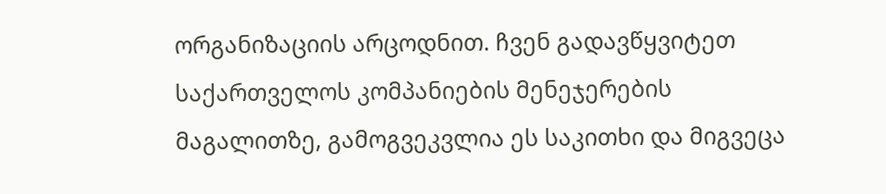ორგანიზაციის არცოდნით. ჩვენ გადავწყვიტეთ საქართველოს კომპანიების მენეჯერების მაგალითზე, გამოგვეკვლია ეს საკითხი და მიგვეცა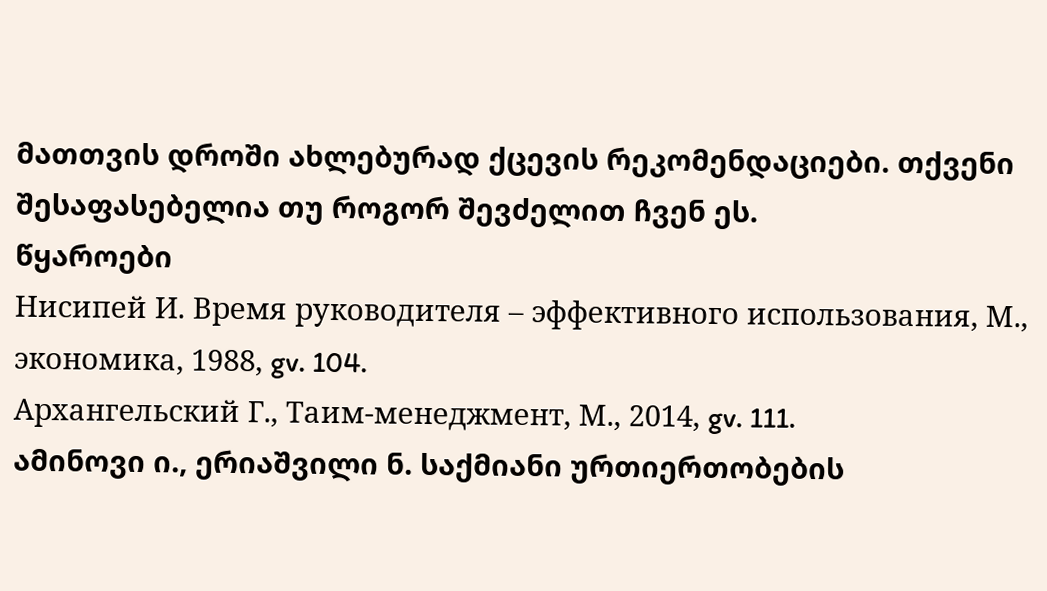მათთვის დროში ახლებურად ქცევის რეკომენდაციები. თქვენი შესაფასებელია თუ როგორ შევძელით ჩვენ ეს.
წყაროები
Нисипей И. Время руководителя – эффективного использования, М., экономика, 1988, gv. 104.
Архангельский Г., Таим-менеджмент, М., 2014, gv. 111.
ამინოვი ი., ერიაშვილი ნ. საქმიანი ურთიერთობების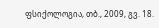ფსიქოლოგია, თბ., 2009, გვ. 18.